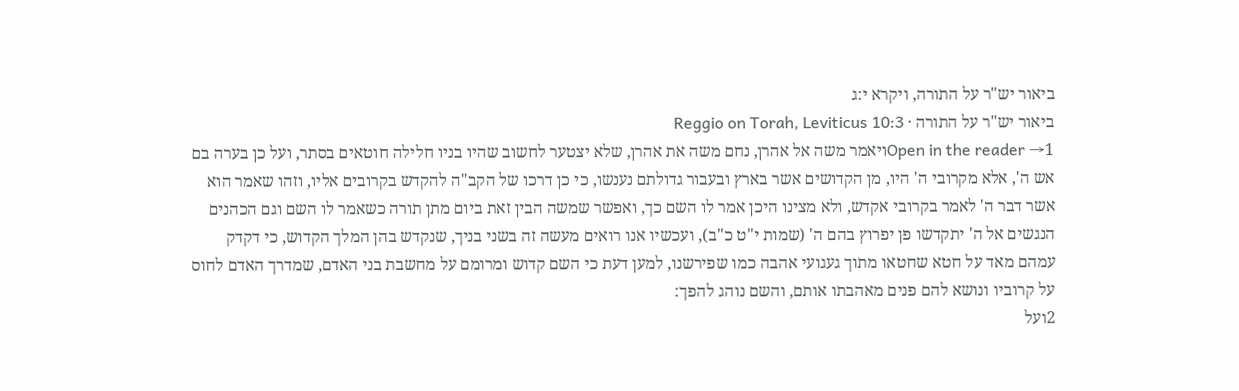ביאור יש"ר על התורה, ויקרא י:ג
ביאור יש"ר על התורה · Reggio on Torah, Leviticus 10:3
Open in the reader →1ויאמר משה אל אהרן, נחם משה את אהרן, שלא יצטער לחשוב שהיו בניו חלילה חוטאים בסתר, ועל כן בערה בם אש ה', אלא מקרובי ה' היו, מן הקדושים אשר בארץ ובעבור גדולתם נענשו, כי כן דרכו של הקב"ה להקדש בקרובים אליו, וזהו שאמר הוא אשר דבר ה' לאמר בקרובי אקדש, ולא מצינו היכן אמר לו השם כך, ואפשר שמשה הבין זאת ביום מתן תורה כשאמר לו השם וגם הכהנים הנגשים אל ה' יתקדשו פן יפרוץ בהם ה' (שמות י"ט כ"ב), ועכשיו אנו רואים מעשה זה בשני בניך, שנקדש בהן המלך הקדוש, כי דקדק עמהם מאד על חטא שחטאו מתוך געגועי אהבה כמו שפירשנו, למען דעת כי השם קדוש ומרומם על מחשבת בני האדם, שמדרך האדם לחוס על קרוביו ונושא להם פנים מאהבתו אותם, והשם נוהג להפך:
2ועל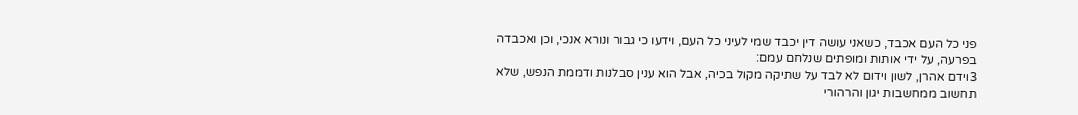פני כל העם אכבד, כשאני עושה דין יכבד שמי לעיני כל העם, וידעו כי גבור ונורא אנכי, וכן ואכבדה בפרעה, על ידי אותות ומופתים שנלחם עמם:
3וידם אהרן, לשון וידום לא לבד על שתיקה מקול בכיה, אבל הוא ענין סבלנות ודממת הנפש, שלא תחשוב ממחשבות יגון והרהורי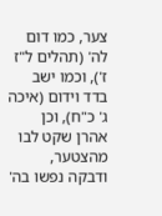צער, כמו דום לה' (תהלים ל"ז ז'), וכמו ישב בדד וידום (איכה ג' כ"ח), וכן אהרן שקט לבו מהצטער, ודבקה נפשו בה'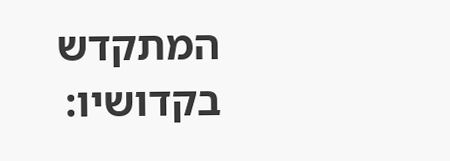המתקדש בקדושיו: